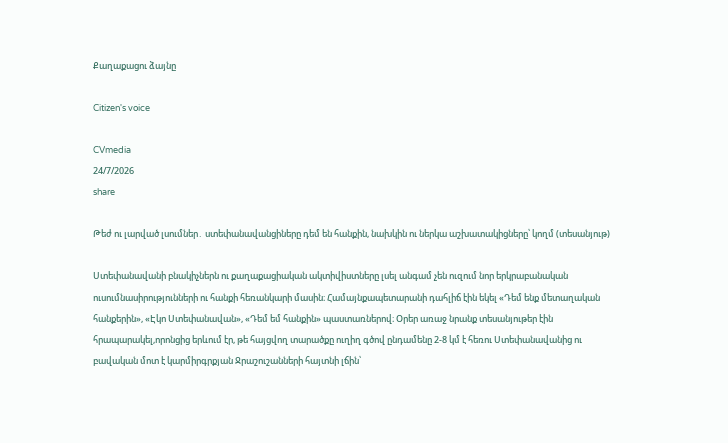Քաղաքացու ձայնը

Citizen's voice

CVmedia
24/7/2026
share

Թեժ ու լարված լսումներ․ ստեփանավանցիները դեմ են հանքին, նախկին ու ներկա աշխատակիցները՝ կողմ (տեսանյութ)

Ստեփանավանի բնակիչներն ու քաղաքացիական ակտիվիստները լսել անգամ չեն ուզում նոր երկրաբանական ուսումնասիրությունների ու հանքի հեռանկարի մասին։ Համայնքապետարանի դահլիճ էին եկել «Դեմ ենք մետաղական հանքերին», «Էկո Ստեփանավան», «Դեմ եմ հանքին» պաստառներով։ Օրեր առաջ նրանք տեսանյութեր էին հրապարակել,որոնցից երևում էր, թե հայցվող տարածքը ուղիղ գծով ընդամենը 2-8 կմ է հեռու Ստեփանավանից ու բավական մոտ է կարմիրգրքյան Ջրաշուշանների հայտնի լճին՝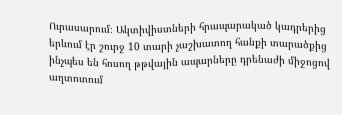Ուրասարում։ Ակտիվիստների հրապարակած կադրերից երևում էր շուրջ 10 տարի չաշխատող հանքի տարածքից ինչպես են հոսող թթվային ապարները դրենաժի միջոցով աղտոտում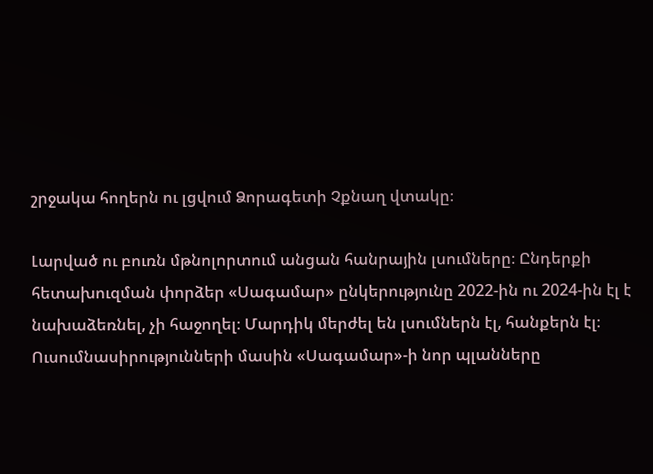շրջակա հողերն ու լցվում Ձորագետի Չքնաղ վտակը։

Լարված ու բուռն մթնոլորտում անցան հանրային լսումները։ Ընդերքի հետախուզման փորձեր «Սագամար» ընկերությունը 2022-ին ու 2024-ին էլ է նախաձեռնել, չի հաջողել։ Մարդիկ մերժել են լսումներն էլ, հանքերն էլ։ Ուսումնասիրությունների մասին «Սագամար»-ի նոր պլանները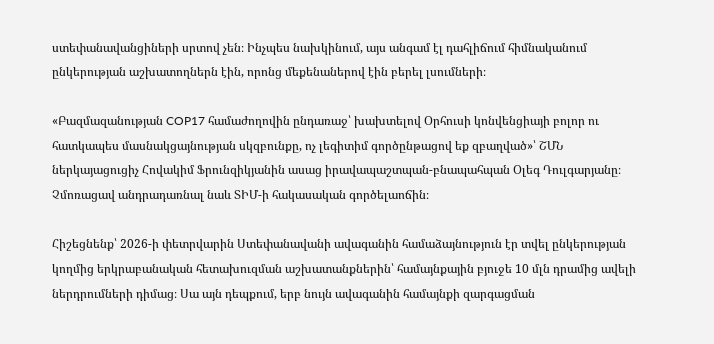ստեփանավանցիների սրտով չեն։ Ինչպես նախկինում, այս անգամ էլ դահլիճում հիմնականում ընկերության աշխատողներն էին, որոնց մեքենաներով էին բերել լսումների։

«Բազմազանության COP17 համաժողովին ընդառաջ՝ խախտելով Օրհուսի կոնվենցիայի բոլոր ու հատկապես մասնակցայնության սկզբունքը, ոչ լեգիտիմ գործընթացով եք զբաղված»՝ ՇՄՆ ներկայացուցիչ Հովակիմ Ֆրունզիկյանին ասաց իրավապաշտպան-բնապահպան Օլեգ Դուլգարյանը։ Չմոռացավ անդրադառնալ նաև ՏԻՄ-ի հակասական գործելաոճին։

Հիշեցնենք՝ 2026-ի փետրվարին Ստեփանավանի ավագանին համաձայնություն էր տվել ընկերության կողմից երկրաբանական հետախուզման աշխատանքներին՝ համայնքային բյուջե 10 մլն դրամից ավելի ներդրումների դիմաց։ Սա այն դեպքում, երբ նույն ավագանին համայնքի զարգացման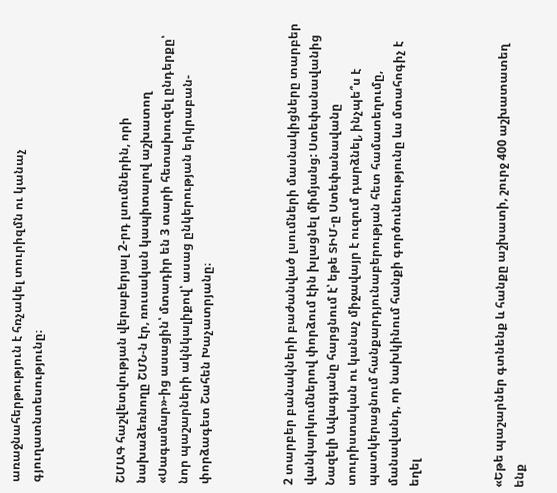առաջնահերթություն է հռչակել տուրիզմն ու կանաչ գյուղատնտեսությունը։



ՇՄԱԳ հաշվետվության վերաբերյալ 2-րդ լսումներին, որի նախաձեռնողը ՇՄՆ-ն էր, ռուսական կապիտալով աշխատող «Սագամար»-ից ասացին՝ մտադիր են 3 տարի հետախուզել ընդերքը՝ նոր պաշարների ակնկալիքով՝ ասաց ընկերության երկրաբան-փորձագետ Շահեն Խաչատրյանը։



2 տարբեր բանակների բաժանված լսումների մասնակիցները տարբեր վանկարկումներով փորձում էին խլացնել միմյանց: Ստեփանավանից Նազելի Ավագյանը հարցնում է՝ եթե ՏԻՄ-ը Ստեփանավանը  տուրիստական ու կանաչ միջավայր է ուզում դարձնել, ինչպե՞ս է պատկերացնում հանքարդյունաբերության հետ համատեղումը,  մանավանդ, որ նախկինում հանքի գործունեությունը ևս մտահոգիչ է եղել



«Եթե պաշարներ գտնենք և հանքը աշխատի, շուրջ 400 աշխատատեղ ենք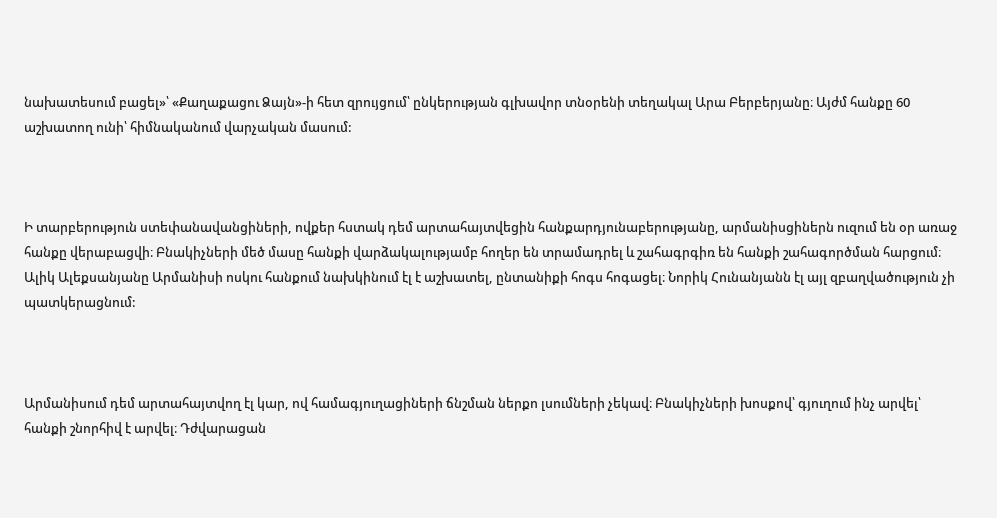նախատեսում բացել»՝ «Քաղաքացու Ձայն»-ի հետ զրույցում՝ ընկերության գլխավոր տնօրենի տեղակալ Արա Բերբերյանը։ Այժմ հանքը 60 աշխատող ունի՝ հիմնականում վարչական մասում:



Ի տարբերություն ստեփանավանցիների, ովքեր հստակ դեմ արտահայտվեցին հանքարդյունաբերությանը, արմանիսցիներն ուզում են օր առաջ հանքը վերաբացվի։ Բնակիչների մեծ մասը հանքի վարձակալությամբ հողեր են տրամադրել և շահագրգիռ են հանքի շահագործման հարցում։ Ալիկ Ալեքսանյանը Արմանիսի ոսկու հանքում նախկինում էլ է աշխատել, ընտանիքի հոգս հոգացել։ Նորիկ Հունանյանն էլ այլ զբաղվածություն չի պատկերացնում:



Արմանիսում դեմ արտահայտվող էլ կար, ով համագյուղացիների ճնշման ներքո լսումների չեկավ։ Բնակիչների խոսքով՝ գյուղում ինչ արվել՝ հանքի շնորհիվ է արվել։ Դժվարացան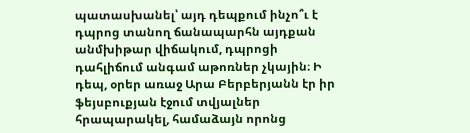պատասխանել՝ այդ դեպքում ինչո՞ւ է դպրոց տանող ճանապարհն այդքան անմխիթար վիճակում, դպրոցի դահլիճում անգամ աթոռներ չկային։ Ի դեպ, օրեր առաջ Արա Բերբերյանն էր իր ֆեյսբուքյան էջում տվյալներ հրապարակել, համաձայն որոնց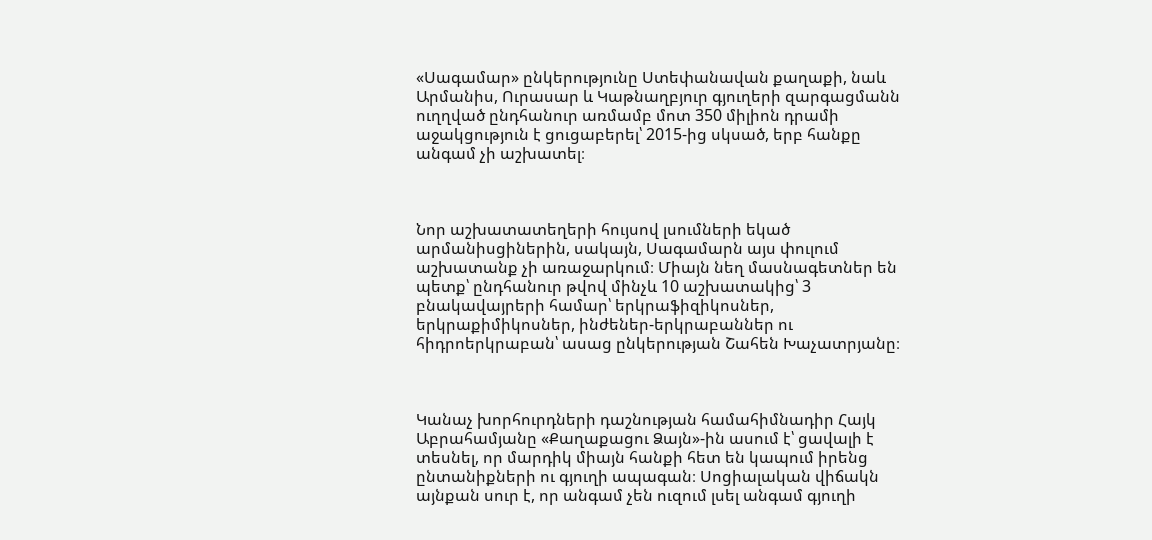«Սագամար» ընկերությունը Ստեփանավան քաղաքի, նաև Արմանիս, Ուրասար և Կաթնաղբյուր գյուղերի զարգացմանն ուղղված ընդհանուր առմամբ մոտ 350 միլիոն դրամի աջակցություն է ցուցաբերել՝ 2015-ից սկսած, երբ հանքը անգամ չի աշխատել։



Նոր աշխատատեղերի հույսով լսումների եկած արմանիսցիներին, սակայն, Սագամարն այս փուլում աշխատանք չի առաջարկում։ Միայն նեղ մասնագետներ են պետք՝ ընդհանուր թվով մինչև 10 աշխատակից՝ 3 բնակավայրերի համար՝ երկրաֆիզիկոսներ, երկրաքիմիկոսներ, ինժեներ-երկրաբաններ ու հիդրոերկրաբան՝ ասաց ընկերության Շահեն Խաչատրյանը։



Կանաչ խորհուրդների դաշնության համահիմնադիր Հայկ Աբրահամյանը «Քաղաքացու Ձայն»-ին ասում է՝ ցավալի է տեսնել, որ մարդիկ միայն հանքի հետ են կապում իրենց ընտանիքների ու գյուղի ապագան։ Սոցիալական վիճակն այնքան սուր է, որ անգամ չեն ուզում լսել անգամ գյուղի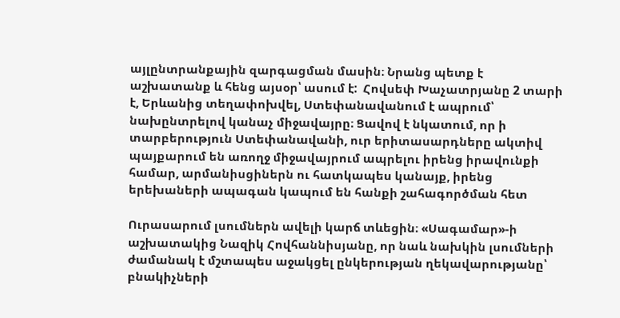այլընտրանքային զարգացման մասին։ Նրանց պետք է աշխատանք և հենց այսօր՝ ասում է:  Հովսեփ Խաչատրյանը 2 տարի է, Երևանից տեղափոխվել, Ստեփանավանում է ապրում՝ նախընտրելով կանաչ միջավայրը։ Ցավով է նկատում, որ ի տարբերություն Ստեփանավանի, ուր երիտասարդները ակտիվ պայքարում են առողջ միջավայրում ապրելու իրենց իրավունքի համար, արմանիսցիներն ու հատկապես կանայք, իրենց երեխաների ապագան կապում են հանքի շահագործման հետ

Ուրասարում լսումներն ավելի կարճ տևեցին։ «Սագամար»-ի աշխատակից Նազիկ Հովհաննիսյանը, որ նաև նախկին լսումների ժամանակ է մշտապես աջակցել ընկերության ղեկավարությանը՝ բնակիչների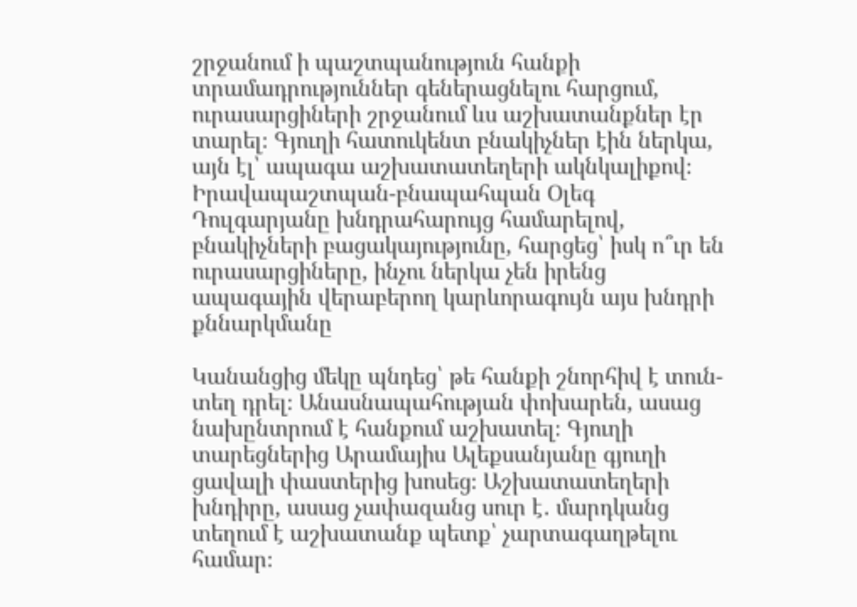շրջանում ի պաշտպանություն հանքի տրամադրություններ գեներացնելու հարցում, ուրասարցիների շրջանում ևս աշխատանքներ էր տարել։ Գյուղի հատուկենտ բնակիչներ էին ներկա, այն էլ՝ ապագա աշխատատեղերի ակնկալիքով։ Իրավապաշտպան-բնապահպան Օլեգ Դուլգարյանը խնդրահարույց համարելով, բնակիչների բացակայությունը, հարցեց՝ իսկ ո՞ւր են ուրասարցիները, ինչու ներկա չեն իրենց ապագային վերաբերող կարևորագույն այս խնդրի քննարկմանը

Կանանցից մեկը պնդեց՝ թե հանքի շնորհիվ է տուն-տեղ դրել։ Անասնապահության փոխարեն, ասաց նախընտրում է հանքում աշխատել։ Գյուղի տարեցներից Արամայիս Ալեքսանյանը գյուղի ցավալի փաստերից խոսեց։ Աշխատատեղերի խնդիրը, ասաց չափազանց սուր է․ մարդկանց տեղում է աշխատանք պետք՝ չարտագաղթելու համար։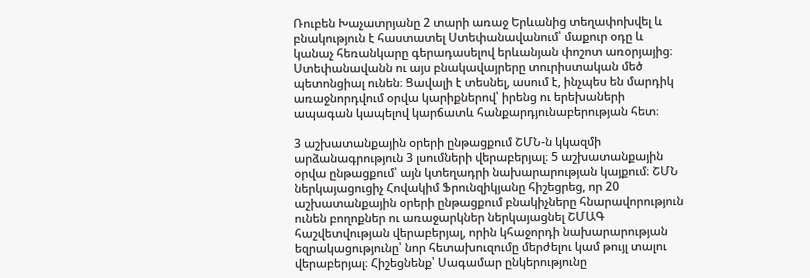Ռուբեն Խաչատրյանը 2 տարի առաջ Երևանից տեղափոխվել և բնակություն է հաստատել Ստեփանավանում՝ մաքուր օդը և կանաչ հեռանկարը գերադասելով երևանյան փոշոտ առօրյայից։ Ստեփանավանն ու այս բնակավայրերը տուրիստական մեծ պետոնցիալ ունեն։ Ցավալի է տեսնել, ասում է, ինչպես են մարդիկ առաջնորդվում օրվա կարիքներով՝ իրենց ու երեխաների ապագան կապելով կարճատև հանքարդյունաբերության հետ։

3 աշխատանքային օրերի ընթացքում ՇՄՆ-ն կկազմի արձանագրություն 3 լսումների վերաբերյալ։ 5 աշխատանքային օրվա ընթացքում՝ այն կտեղադրի նախարարության կայքում։ ՇՄՆ ներկայացուցիչ Հովակիմ Ֆրունզիկյանը հիշեցրեց, որ 20 աշխատանքային օրերի ընթացքում բնակիչները հնարավորություն ունեն բողոքներ ու առաջարկներ ներկայացնել ՇՄԱԳ հաշվետվության վերաբերյալ, որին կհաջորդի նախարարության եզրակացությունը՝ նոր հետախուզումը մերժելու կամ թույլ տալու վերաբերյալ։ Հիշեցնենք՝ Սագամար ընկերությունը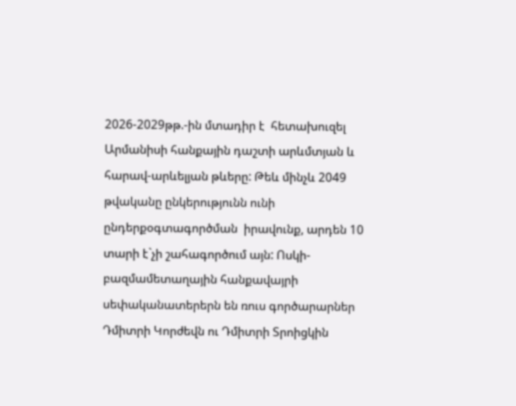2026-2029թթ.-ին մտադիր է  հետախուզել Արմանիսի հանքային դաշտի արևմտյան և հարավ-արևելյան թևերը: Թեև մինչև 2049 թվականը ընկերությունն ունի ընդերքօգտագործման  իրավունք, արդեն 10 տարի է`չի շահագործում այն: Ոսկի-բազմամետաղային հանքավայրի սեփականատերերն են ռուս գործարարներ Դմիտրի Կորժեվն ու Դմիտրի Տրոիցկին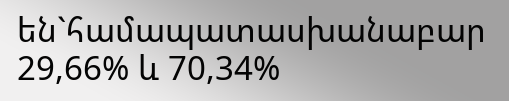են`համապատասխանաբար  29,66% և 70,34%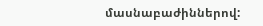մասնաբաժիններով: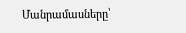Մանրամասները՝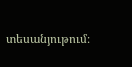տեսանյութում։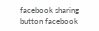facebook sharing button facebook